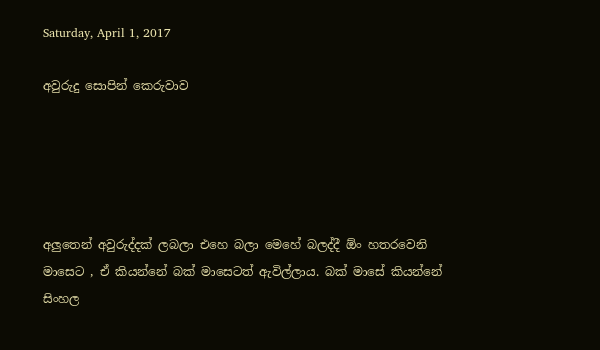Saturday, April 1, 2017

අවුරුදු සොපින් කෙරුවාව





අලුතෙන් අවුරුද්දක් ලබලා එහෙ බලා මෙහේ බලද්දී ඕං හතරවෙනි මාසෙට , ඒ කියන්නේ බක් මාසෙටත් ඇවිල්ලාය. බක් මාසේ කියන්නේ සිංහල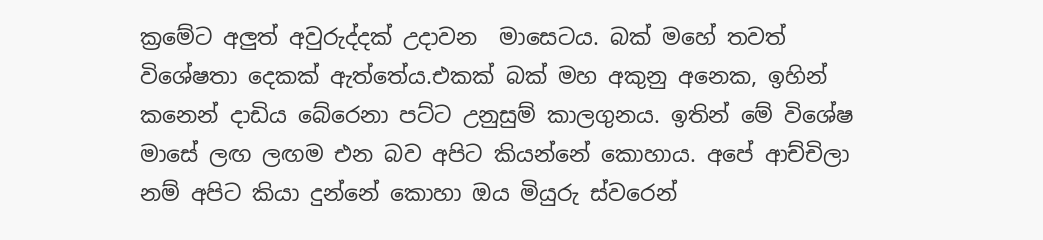ක්‍රමේට අලුත් අවුරුද්දක් උදාවන  මාසෙටය. බක් මහේ තවත් විශේෂතා දෙකක් ඇත්තේය.එකක් බක් මහ අකුනු අනෙක, ඉහින් කනෙන් දාඩිය බේරෙනා පට්ට උනුසුම් කාලගුනය. ඉතින් මේ විශේෂ මාසේ ලඟ ලඟම එන බව අපිට කියන්නේ කොහාය. අපේ ආච්චිලා නම් අපිට කියා දුන්නේ කොහා ඔය මියුරු ස්වරෙන්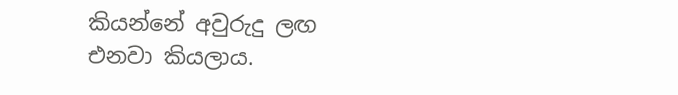කියන්නේ අවුරුදු ලඟ එනවා කියලාය.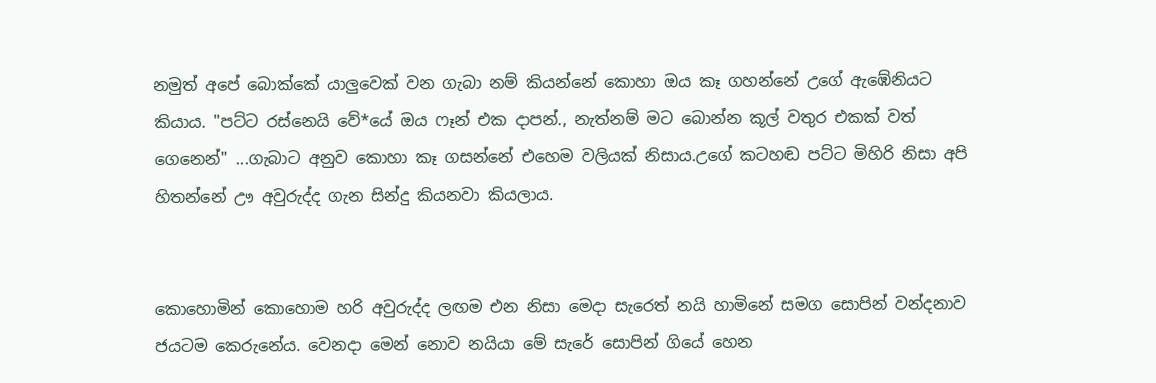නමුත් අපේ බොක්කේ යාලුවෙක් වන ගැබා නම් කියන්නේ කොහා ඔය කෑ ගහන්නේ උගේ ඇඹේනියට කියාය. "පට්ට රස්නෙයි වේ*යේ ඔය ෆෑන් එක දාපන්., නැත්නම් මට බොන්න කූල් වතුර එකක් වත් ගෙනෙන්" ...ගැබාට අනුව කොහා කෑ ගසන්නේ එහෙම වලියක් නිසාය.උගේ කටහඬ පට්ට මිහිරි නිසා අපි හිතන්නේ ඌ අවුරුද්ද ගැන සින්දු කියනවා කියලාය.


කොහොමින් කොහොම හරි අවුරුද්ද ලඟම එන නිසා මෙදා සැරෙත් නයි හාමිනේ සමග සොපින් වන්දනාව ජයටම කෙරුනේය. වෙනදා මෙන් නොව නයියා මේ සැරේ සොපින් ගියේ හෙන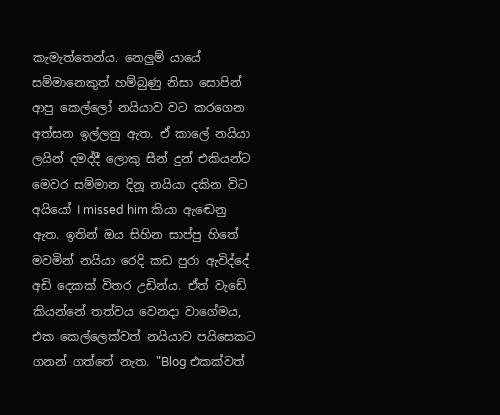කැමැත්තෙන්ය. නෙලුම් යායේ සම්මානෙකුත් හම්බුණු නිසා සොපින් ආපු කෙල්ලෝ නයියාව වට කරගෙන අත්සන ඉල්ලනු ඇත. ඒ කාලේ නයියා ලයින් දමද්දී ලොකු සීන් දුන් එකියන්ට මෙවර සම්මාන දිනූ නයියා දකින විට අයියෝ I missed him කියා ඇඬෙනු ඇත. ඉතින් ඔය සිහින සාප්පු හිතේ මවමින් නයියා රෙදි කඩ පුරා ඇවිද්දේ අඩි දෙකක් විතර උඩින්ය. ඒත් වැඩේ කියන්නේ තත්වය වෙනදා වාගේමය, එක කෙල්ලෙක්වත් නයියාව පයිසෙකට ගනන් ගත්තේ නැත. "Blog එකක්වත්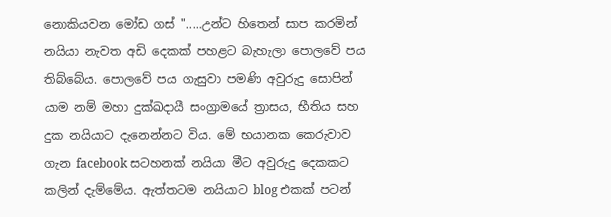නොකියවන මෝඩ ගස් ".....උන්ට හිතෙන් සාප කරමින් නයියා නැවත අඩි දෙකක් පහළට බැහැලා පොලවේ පය තිබ්බේය. පොලවේ පය ගැසුවා පමණි අවුරුදු සොපින් යාම නම් මහා දුක්ඛදායී සංග්‍රාමයේ ත්‍රාසය, භීතිය සහ දුක නයියාට දැනෙන්නට විය. මේ භයානක කෙරුවාව ගැන facebook සටහනක් නයියා මීට අවුරුදු දෙකකට කලින් දැම්මේය. ඇත්තටම නයියාට blog එකක් පටන්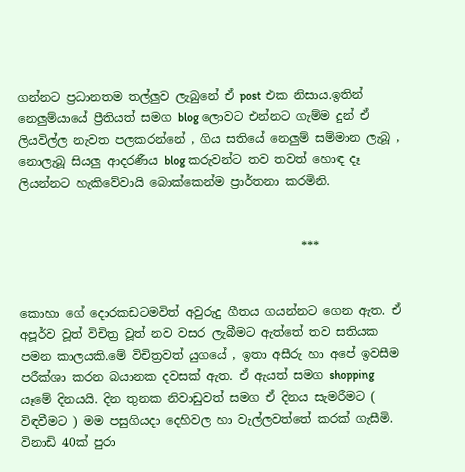ගන්නට ප්‍රධානතම තල්ලුව ලැබුනේ ඒ post එක නිසාය.ඉතින් නෙලුම්යායේ ප්‍රීතියත් සමග blog ලොවට එන්නට ගැම්ම දුන් ඒ ලියවිල්ල නැවත පලකරන්නේ , ගිය සතියේ නෙලුම් සම්මාන ලැබූ , නොලැබූ සියලු ආදරණීය blog කරුවන්ට තව තවත් හොඳ දෑ ලියන්නට හැකිවේවායි බොක්කෙන්ම ප්‍රාර්තනා කරමිනි.


                                               ***


කොහා ගේ දොරකඩටමවිත් අවුරුදු ගීතය ගයන්නට ගෙන ඇත. ඒ අපූර්ව වූත් විචිත්‍ර වූත් නව වසර ලැබීමට ඇත්තේ තව සතියක පමන කාලයකි.මේ විචිත්‍රවත් යුගයේ , ඉතා අසීරු හා අපේ ඉවසීම පරීක්ශා කරන බයානක දවසක් ඇත. ඒ ඇයත් සමග shopping  යෑමේ දිනයයි. දින තුනක නිවාඩුවත් සමග ඒ දිනය සැමරීමට ( විඳවීමට ) මම පසුගියදා දෙහිවල හා වැල්ලවත්තේ කරක් ගැසීමි. විනාඩි 40ක් පුරා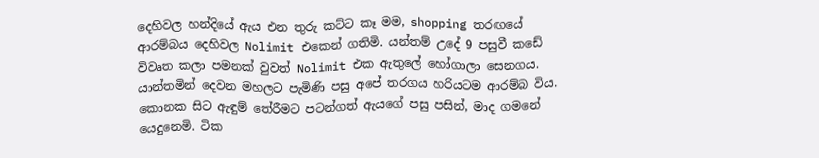දෙහිවල හන්දියේ ඇය එන තුරු කට්ට කෑ මම, shopping තරඟයේ ආරම්බය දෙහිවල Nolimit එකෙන් ගතිමි. යන්තම් උදේ 9 පසුවී කඩේ විවෘත කලා පමනක් වුවත් Nolimit එක ඇතුලේ හෝගාලා සෙනගය. යාන්තමින් දෙවන මහලට පැමිණි පසු අපේ තරගය හරියටම ආරම්බ විය. කොනක සිට ඇඳුම් තේරීමට පටන්ගත් ඇයගේ පසු පසින්, මාද ගමනේ යෙදුනෙමි. ටික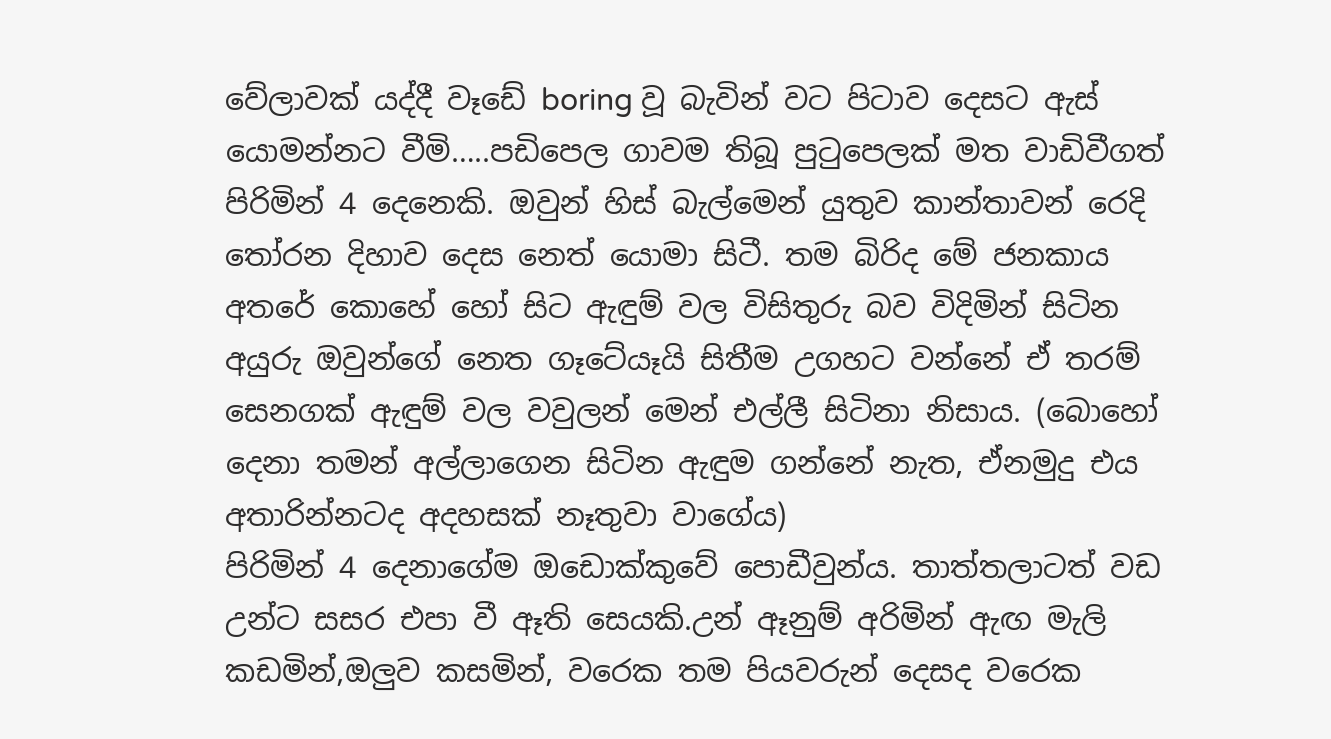වේලාවක් යද්දී වෑඩේ boring වූ බැවින් වට පිටාව දෙසට ඇස් යොමන්නට වීමි…..පඩිපෙල ගාවම තිබූ පුටුපෙලක් මත වාඩිවීගත් පිරිමින් 4 දෙනෙකි. ඔවුන් හිස් බැල්මෙන් යුතුව කාන්තාවන් රෙදි තෝරන දිහාව දෙස නෙත් යොමා සිටී. තම බිරිද මේ ජනකාය අතරේ කොහේ හෝ සිට ඇඳුම් වල විසිතුරු බව විදිමින් සිටින අයුරු ඔවුන්ගේ නෙත ගෑටේයෑයි සිතීම උගහට වන්නේ ඒ තරම් සෙනගක් ඇඳුම් වල වවුලන් මෙන් එල්ලී සිටිනා නිසාය. (බොහෝ දෙනා තමන් අල්ලාගෙන සිටින ඇඳුම ගන්නේ නැත, ඒනමුදු එය අතාරින්නටද අදහසක් නෑතුවා වාගේය)
පිරිමින් 4 දෙනාගේම ඔඩොක්කුවේ පොඩීවුන්ය. තාත්තලාටත් වඩ උන්ට සසර එපා වී ඈති සෙයකි.උන් ඈනුම් අරිමින් ඇඟ මැලි කඩමින්,ඔලුව කසමින්, වරෙක තම පියවරුන් දෙසද වරෙක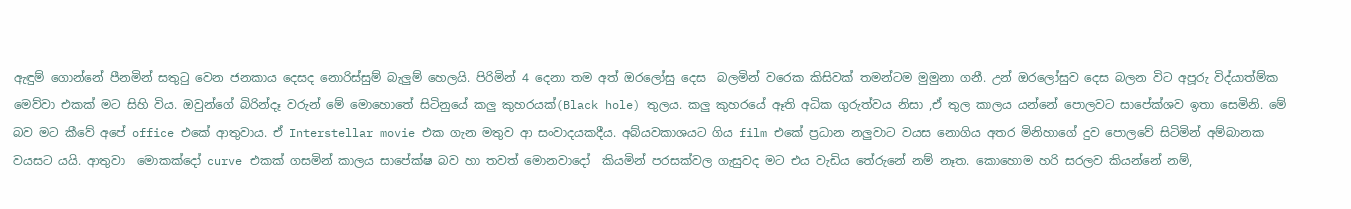ඇඳුම් ගොන්නේ පීනමින් සතුටු වෙන ජනකාය දෙසද නොරිස්සුම් බැලුම් හෙලයි. පිරිමින් 4 දෙනා තම අත් ඔරලෝසු දෙස  බලමින් වරෙක කිසිවක් තමන්ටම මුමුනා ගනී. උන් ඔරලෝසුව දෙස බලන විට අපූරු විද්යාත්ම්ක මෙව්වා එකක් මට සිහි විය. ඔවුන්ගේ බිරින්දෑ වරුන් මේ මොහොතේ සිටිනුයේ කලු කුහරයක්(Black hole) තුලය. කලු කුහරයේ ඈති අධික ගුරුත්වය නිසා ,ඒ තුල කාලය යන්නේ පොලවට සාපේක්ශව ඉතා සෙමිනි. මේ බව මට කීවේ අපේ office එකේ ආතුවාය. ඒ Interstellar movie එක ගැන මතුව ආ සංවාදයකදීය. අබ්යවකාශයට ගිය film එකේ ප්‍රධාන නලුවාට වයස නොගිය අතර මිනිහාගේ දුව පොලවේ සිටිමින් අම්බානක වයසට යයි. ආතුවා  මොකක්දෝ curve එකක් ගසමින් කාලය සාපේක්ෂ බව හා තවත් මොනවාදෝ  කියමින් පරසක්වල ගැසුවද මට එය වැඩිය තේරුනේ නම් නෑත. කොහොම හරි සරලව කියන්නේ නම්,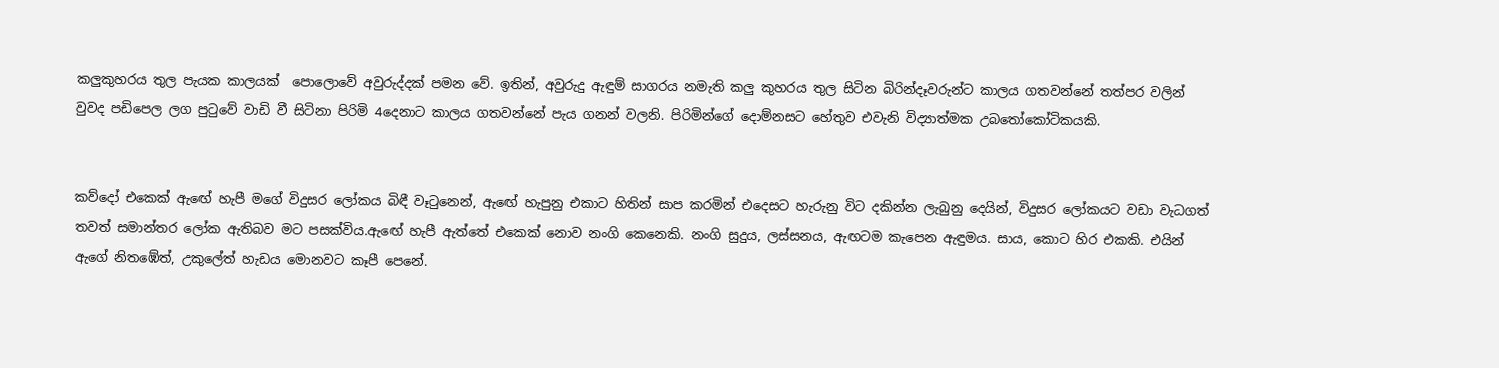කලුකුහරය තුල පැයක කාලයක්  පොලොවේ අවුරුද්දක් පමන වේ. ඉතින්, අවුරුදු ඇඳුම් සාගරය නමැති කලු කුහරය තුල සිටින බිරින්දෑවරුන්ට කාලය ගතවන්නේ තත්පර වලින් වුවද පඩිපෙල ලග පුටුවේ වාඩි වී සිටිනා පිරිමි 4දෙනාට කාලය ගතවන්නේ පැය ගනන් වලනි. පිරිමින්ගේ දොම්නසට හේතුව එවැනි විද්‍යාත්මක උබතෝකෝටිකයකි.


කව්දෝ එකෙක් ඇඟේ හැපී මගේ විදුසර ලෝකය බිඳී වෑටුනෙන්, ඇඟේ හැපුනු එකාට හිතින් සාප කරමින් එදෙසට හැරුනු විට දකින්න ලැබුනු දෙයින්, විදුසර ලෝකයට වඩා වැධගත්  තවත් සමාන්තර ලෝක ඇතිබව මට පසක්විය.ඇඟේ හැපී ඇත්තේ එකෙක් නොව නංගි කෙනෙකි. නංගි සුදුය, ලස්සනය, ඇඟටම කැපෙන ඇඳුමය. සාය, කොට හිර එකකි. එයින් ඇගේ නිතඹේත්, උකුලේත් හැඩය මොනවට කෑපී පෙනේ.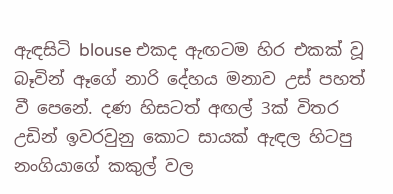ඇඳසිටි blouse එකද ඇඟටම හිර එකක් වූ බෑවින් ඈගේ නාරි දේහය මනාව උස් පහත් වී පෙනේ. දණ හිසටත් අඟල් 3ක් විතර උඩින් ඉවරවුනු කොට සායක් ඇඳල හිටපු නංගියාගේ කකුල් වල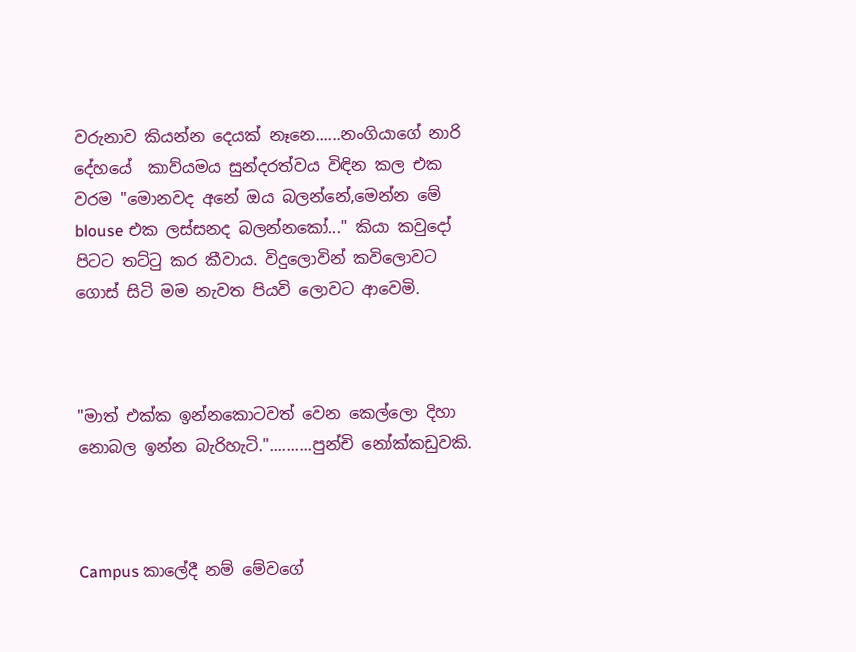වරුනාව කියන්න දෙයක් නෑනෙ......නංගියාගේ නාරි දේහයේ  කාව්යමය සුන්දරත්වය විඳින කල එක වරම "මොනවද අනේ ඔය බලන්නේ,මෙන්න මේ blouse එක ලස්සනද බලන්නකෝ..." කියා කවුදෝ පිටට තට්ටු කර කීවාය. විදුලොවින් කවිලොවට ගොස් සිටි මම නැවත පියවි ලොවට ආවෙමි.



"මාත් එක්ක ඉන්නකොටවත් වෙන කෙල්ලො දිහා නොබල ඉන්න බැරිහැටි."..........පුන්චි නෝක්කඩුවකි.



Campus කාලේදී නම් මේවගේ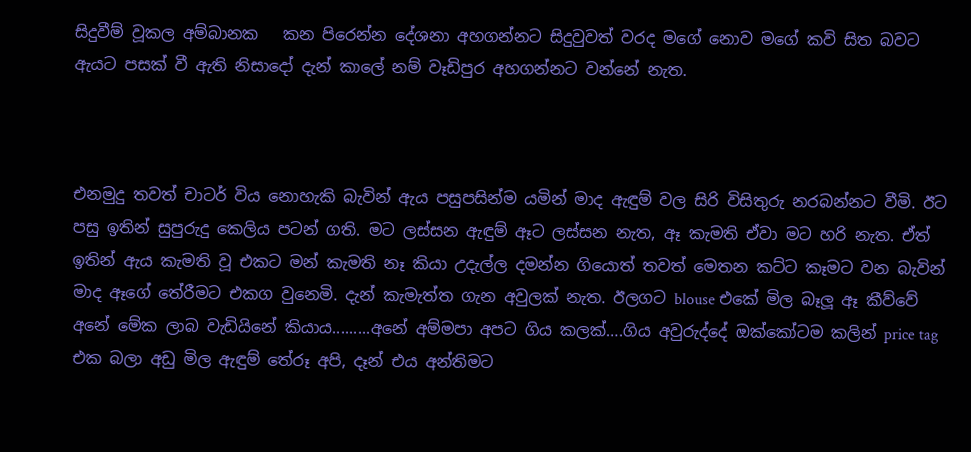සිදුවීම් වූකල අම්බානක   කන පිරෙන්න දේශනා අහගන්නට සිදුවුවත් වරද මගේ නොව මගේ කවි සිත බවට ඇයට පසක් වී ඇති නිසාදෝ දැන් කාලේ නම් වෑඩිපුර අහගන්නට වන්නේ නැත.



එනමුදු තවත් චාටර් විය නොහැකි බැවින් ඇය පසුපසින්ම යමින් මාද ඇඳුම් වල සිරි විසිතුරු නරබන්නට වීමි. ඊට පසු ඉතින් සුපුරුදු කෙලිය පටන් ගති. මට ලස්සන ඇඳුම් ඈට ලස්සන නැත, ඈ කැමති ඒවා මට හරි නැත. ඒත් ඉතින් ඇය කැමති වූ එකට මන් කැමති නෑ කියා උදැල්ල දමන්න ගියොත් තවත් මෙතන කට්ට කෑමට වන බැවින් මාද ඈගේ තේරීමට එකග වුනෙමි. දැන් කැමැත්ත ගැන අවුලක් නැත. ඊලගට blouse එකේ මිල බෑලූ ඈ කීව්වේ අනේ මේක ලාබ වැඩියිනේ කියාය.........අනේ අම්මපා අපට ගිය කලක්….ගිය අවුරුද්දේ ඔක්කෝටම කලින් price tag එක බලා අඩු මිල ඇඳුම් තේරූ අපි, දෑන් එය අන්තිමට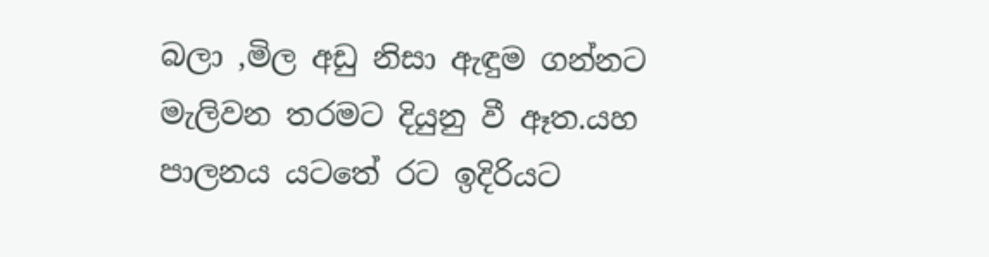බලා ,මිල අඩු නිසා ඇඳුම ගන්නට මැලිවන තරමට දියුනු වී ඈත.යහ පාලනය යටතේ රට ඉදිරියට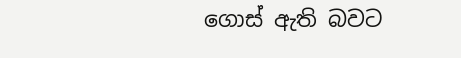ගොස් ඇති බවට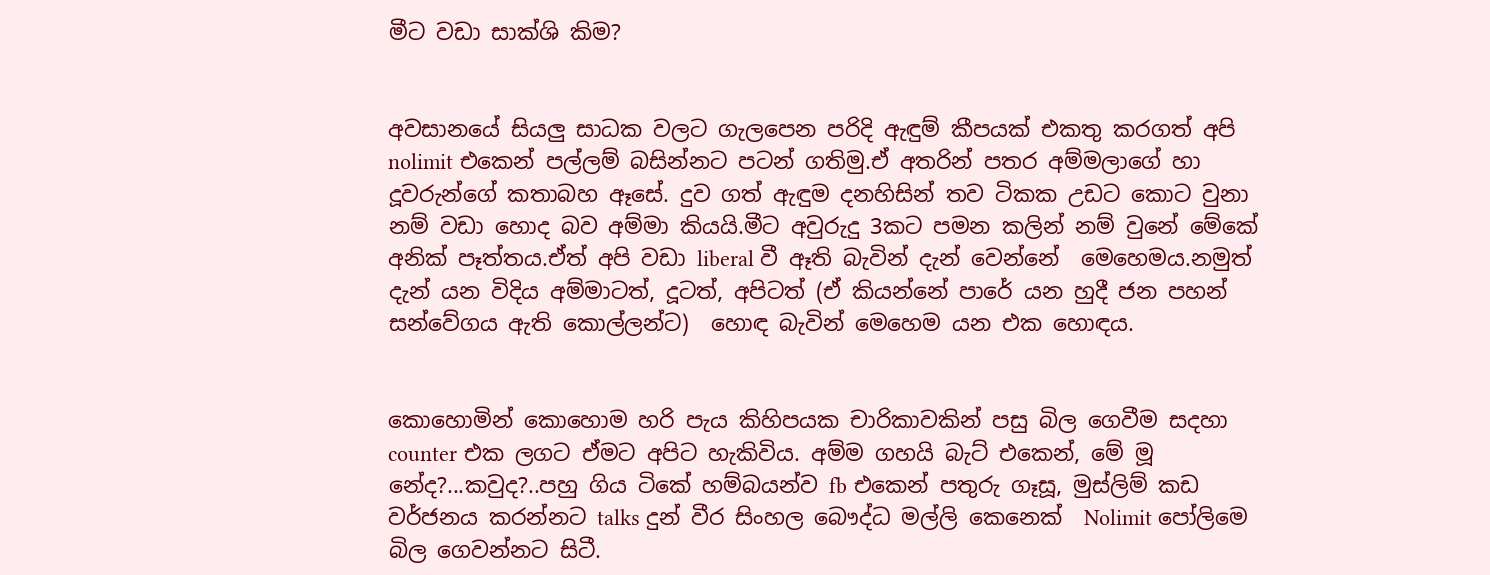මීට වඩා සාක්ශි කිම?


අවසානයේ සියලු සාධක වලට ගැලපෙන පරිදි ඇඳුම් කීපයක් එකතු කරගත් අපි nolimit එකෙන් පල්ලම් බසින්නට පටන් ගතිමු.ඒ අතරින් පතර අම්මලාගේ හා දූවරුන්ගේ කතාබහ ඈසේ. දුව ගත් ඇඳුම දනහිසින් තව ටිකක උඩට කොට වුනා නම් වඩා හොද බව අම්මා කියයි.මීට අවුරුදු 3කට පමන කලින් නම් වුනේ මේකේ අනික් පෑත්තය.ඒත් අපි වඩා liberal වී ඈති බැවින් දැන් වෙන්නේ  මෙහෙමය.නමුත් දැන් යන විදිය අම්මාටත්, දූටත්, අපිටත් (ඒ කියන්නේ පාරේ යන හුදී ජන පහන් සන්වේගය ඇති කොල්ලන්ට)  හොඳ බැවින් මෙහෙම යන එක හොඳය.


කොහොමින් කොහොම හරි පැය කිහිපයක චාරිකාවකින් පසු බිල ගෙවීම සදහා counter එක ලගට ඒමට අපිට හැකිවිය. අම්ම ගහයි බැට් එකෙන්, මේ මූ නේද?...කවුද?..පහු ගිය ටිකේ හම්බයන්ව fb එකෙන් පතුරු ගෑසූ, මුස්ලිම් කඩ වර්ජනය කරන්නට talks දුන් වීර සිංහල බෞද්ධ මල්ලි කෙනෙක්  Nolimit පෝලිමෙ බිල ගෙවන්නට සිටී.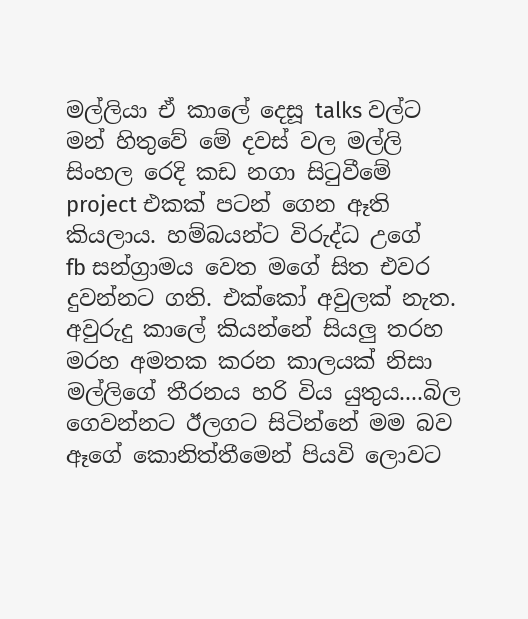මල්ලියා ඒ කාලේ දෙසූ talks වල්ට මන් හිතුවේ මේ දවස් වල මල්ලි සිංහල රෙදි කඩ නගා සිටුවීමේ project එකක් පටන් ගෙන ඈති කියලාය. හම්බයන්ට විරුද්ධ උගේ  fb සන්ග්‍රාමය වෙත මගේ සිත එවර දුවන්නට ගති. එක්කෝ අවුලක් නැත. අවුරුදු කාලේ කියන්නේ සියලු තරහ මරහ අමතක කරන කාලයක් නිසා මල්ලිගේ තීරනය හරි විය යුතුය....බිල ගෙවන්නට ඊලගට සිටින්නේ මම බව ඈගේ කොනිත්තීමෙන් පියවි ලොවට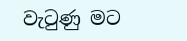වැටුණු මට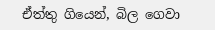ඒත්තු ගියෙන්, බිල ගෙවා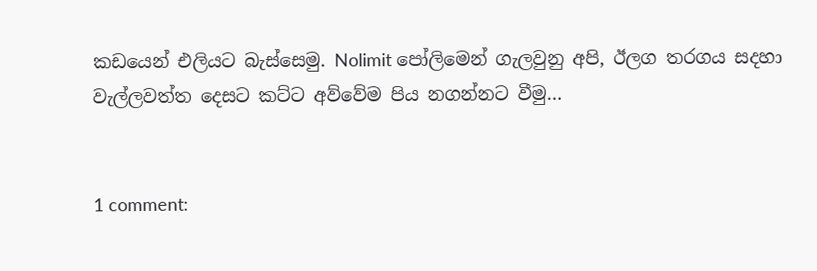කඩයෙන් එලියට බැස්සෙමු. Nolimit පෝලිමෙන් ගැලවුනු අපි, ඊලග තරගය සදහා වැල්ලවත්ත දෙසට කට්ට අව්වේම පිය නගන්නට වීමු…


1 comment: